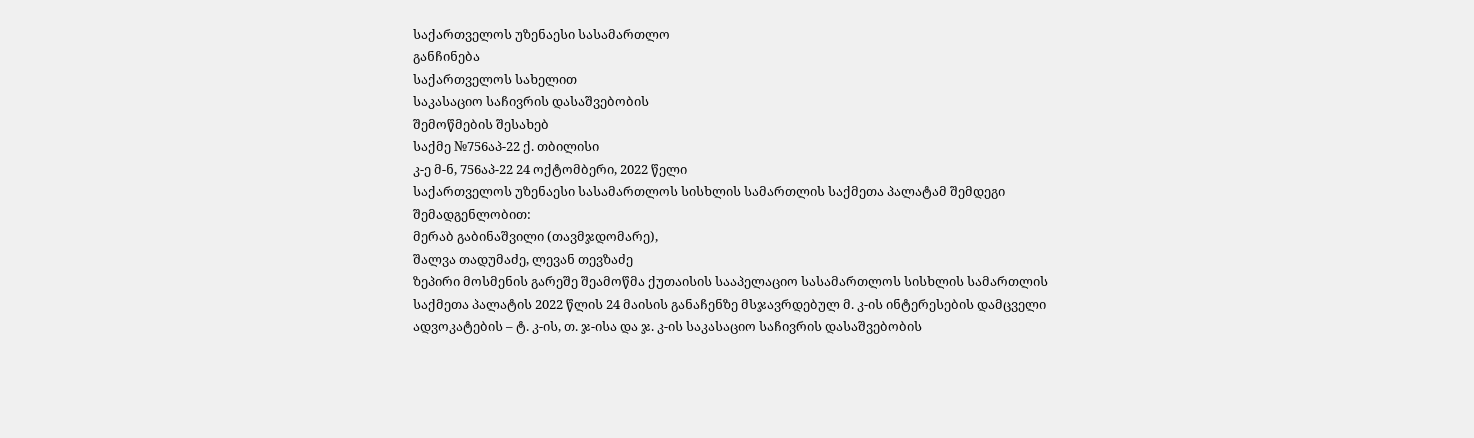საქართველოს უზენაესი სასამართლო
განჩინება
საქართველოს სახელით
საკასაციო საჩივრის დასაშვებობის
შემოწმების შესახებ
საქმე №756აპ-22 ქ. თბილისი
კ-ე მ-ნ, 756აპ-22 24 ოქტომბერი, 2022 წელი
საქართველოს უზენაესი სასამართლოს სისხლის სამართლის საქმეთა პალატამ შემდეგი შემადგენლობით:
მერაბ გაბინაშვილი (თავმჯდომარე),
შალვა თადუმაძე, ლევან თევზაძე
ზეპირი მოსმენის გარეშე შეამოწმა ქუთაისის სააპელაციო სასამართლოს სისხლის სამართლის საქმეთა პალატის 2022 წლის 24 მაისის განაჩენზე მსჯავრდებულ მ. კ-ის ინტერესების დამცველი ადვოკატების – ტ. კ-ის, თ. ჯ-ისა და ჯ. კ-ის საკასაციო საჩივრის დასაშვებობის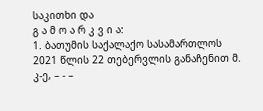საკითხი და
გ ა მ ო ა რ კ ვ ი ა:
1. ბათუმის საქალაქო სასამართლოს 2021 წლის 22 თებერვლის განაჩენით მ. კ-ე, – - –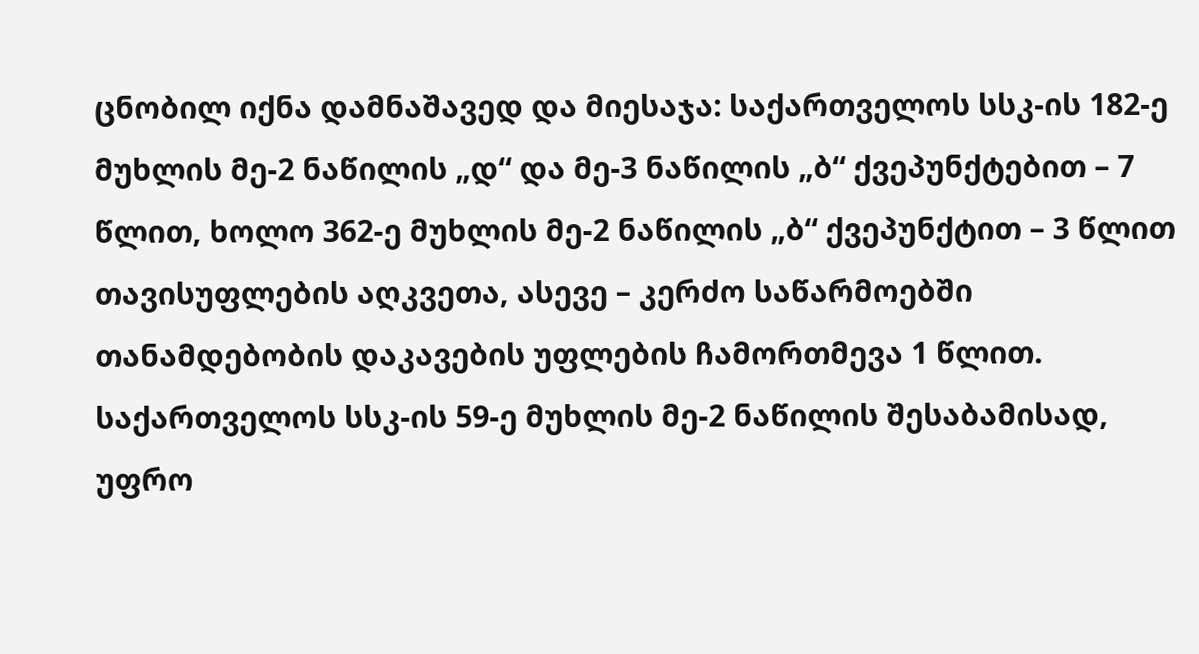ცნობილ იქნა დამნაშავედ და მიესაჯა: საქართველოს სსკ-ის 182-ე მუხლის მე-2 ნაწილის „დ“ და მე-3 ნაწილის „ბ“ ქვეპუნქტებით – 7 წლით, ხოლო 362-ე მუხლის მე-2 ნაწილის „ბ“ ქვეპუნქტით – 3 წლით თავისუფლების აღკვეთა, ასევე – კერძო საწარმოებში თანამდებობის დაკავების უფლების ჩამორთმევა 1 წლით. საქართველოს სსკ-ის 59-ე მუხლის მე-2 ნაწილის შესაბამისად, უფრო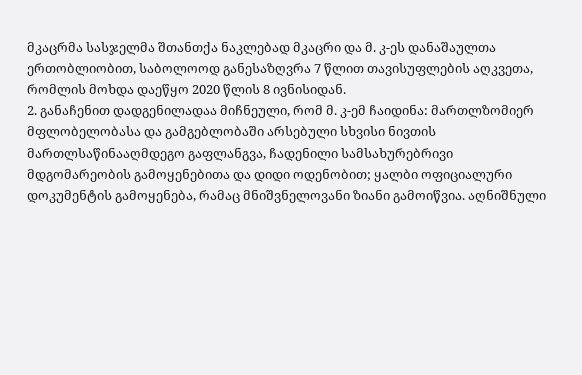მკაცრმა სასჯელმა შთანთქა ნაკლებად მკაცრი და მ. კ-ეს დანაშაულთა ერთობლიობით, საბოლოოდ განესაზღვრა 7 წლით თავისუფლების აღკვეთა, რომლის მოხდა დაეწყო 2020 წლის 8 ივნისიდან.
2. განაჩენით დადგენილადაა მიჩნეული, რომ მ. კ-ემ ჩაიდინა: მართლზომიერ მფლობელობასა და გამგებლობაში არსებული სხვისი ნივთის მართლსაწინააღმდეგო გაფლანგვა, ჩადენილი სამსახურებრივი მდგომარეობის გამოყენებითა და დიდი ოდენობით; ყალბი ოფიციალური დოკუმენტის გამოყენება, რამაც მნიშვნელოვანი ზიანი გამოიწვია. აღნიშნული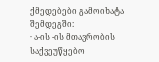ქმედებები გამოიხატა შემდეგში:
· ა-ის -ის მთავრობის საქვეუწყებო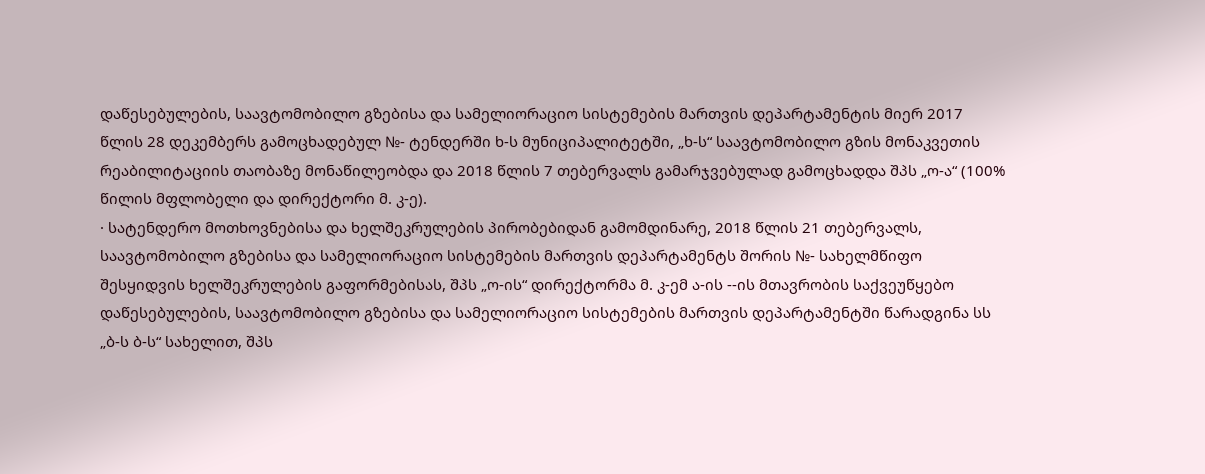დაწესებულების, საავტომობილო გზებისა და სამელიორაციო სისტემების მართვის დეპარტამენტის მიერ 2017 წლის 28 დეკემბერს გამოცხადებულ №- ტენდერში ხ-ს მუნიციპალიტეტში, „ხ-ს“ საავტომობილო გზის მონაკვეთის რეაბილიტაციის თაობაზე მონაწილეობდა და 2018 წლის 7 თებერვალს გამარჯვებულად გამოცხადდა შპს „ო-ა“ (100% წილის მფლობელი და დირექტორი მ. კ-ე).
· სატენდერო მოთხოვნებისა და ხელშეკრულების პირობებიდან გამომდინარე, 2018 წლის 21 თებერვალს, საავტომობილო გზებისა და სამელიორაციო სისტემების მართვის დეპარტამენტს შორის №- სახელმწიფო შესყიდვის ხელშეკრულების გაფორმებისას, შპს „ო-ის“ დირექტორმა მ. კ-ემ ა-ის --ის მთავრობის საქვეუწყებო დაწესებულების, საავტომობილო გზებისა და სამელიორაციო სისტემების მართვის დეპარტამენტში წარადგინა სს „ბ-ს ბ-ს“ სახელით, შპს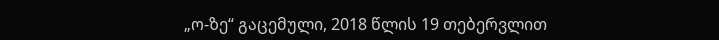„ო-ზე“ გაცემული, 2018 წლის 19 თებერვლით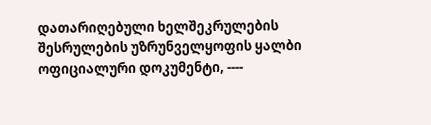დათარიღებული ხელშეკრულების შესრულების უზრუნველყოფის ყალბი ოფიციალური დოკუმენტი, ----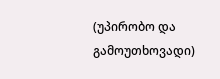(უპირობო და გამოუთხოვადი)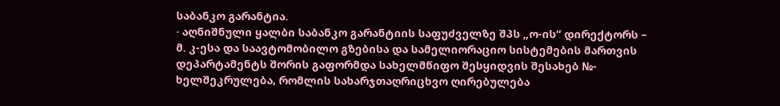საბანკო გარანტია.
· აღნიშნული ყალბი საბანკო გარანტიის საფუძველზე შპს „ო-ის“ დირექტორს – მ. კ-ესა და საავტომობილო გზებისა და სამელიორაციო სისტემების მართვის დეპარტამენტს შორის გაფორმდა სახელმწიფო შესყიდვის შესახებ №- ხელშეკრულება, რომლის სახარჯთაღრიცხვო ღირებულება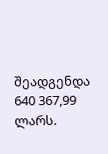შეადგენდა 640 367,99 ლარს.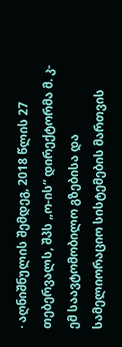· აღნიშნულის შემდეგ, 2018 წლის 27 თებერვალს, შპს „ო-ის“ დირექტორმა მ. კ-ემ საავტომობილო გზებისა და სამელიორაციო სისტემების მართვის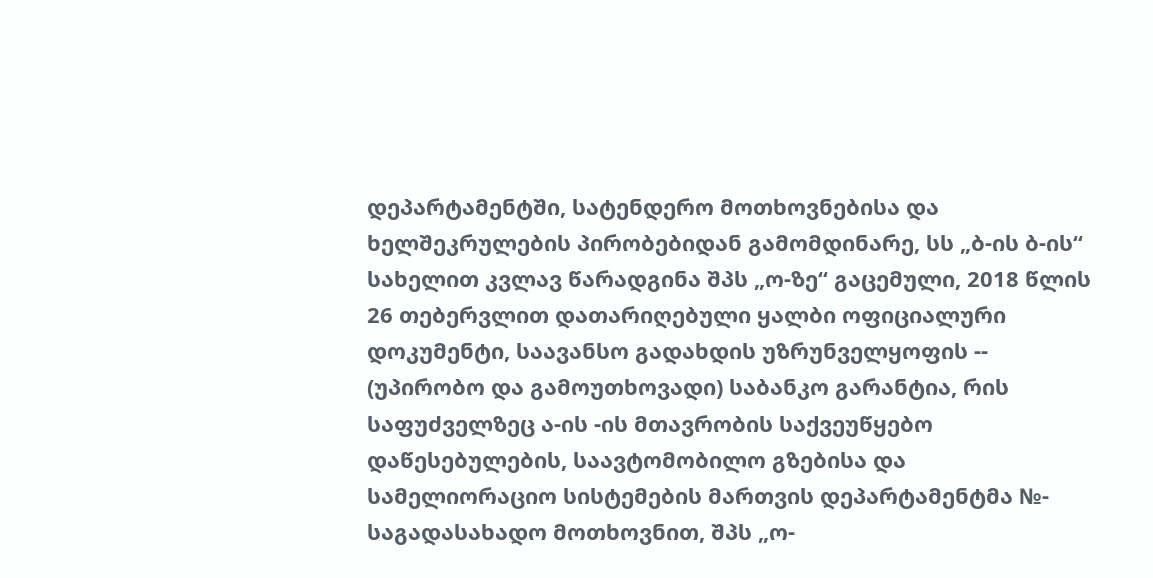დეპარტამენტში, სატენდერო მოთხოვნებისა და ხელშეკრულების პირობებიდან გამომდინარე, სს „ბ-ის ბ-ის“ სახელით კვლავ წარადგინა შპს „ო-ზე“ გაცემული, 2018 წლის 26 თებერვლით დათარიღებული ყალბი ოფიციალური დოკუმენტი, საავანსო გადახდის უზრუნველყოფის -- (უპირობო და გამოუთხოვადი) საბანკო გარანტია, რის საფუძველზეც ა-ის -ის მთავრობის საქვეუწყებო დაწესებულების, საავტომობილო გზებისა და სამელიორაციო სისტემების მართვის დეპარტამენტმა №- საგადასახადო მოთხოვნით, შპს „ო-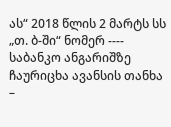ას“ 2018 წლის 2 მარტს სს „თ. ბ-ში“ ნომერ ---- საბანკო ანგარიშზე
ჩაურიცხა ავანსის თანხა –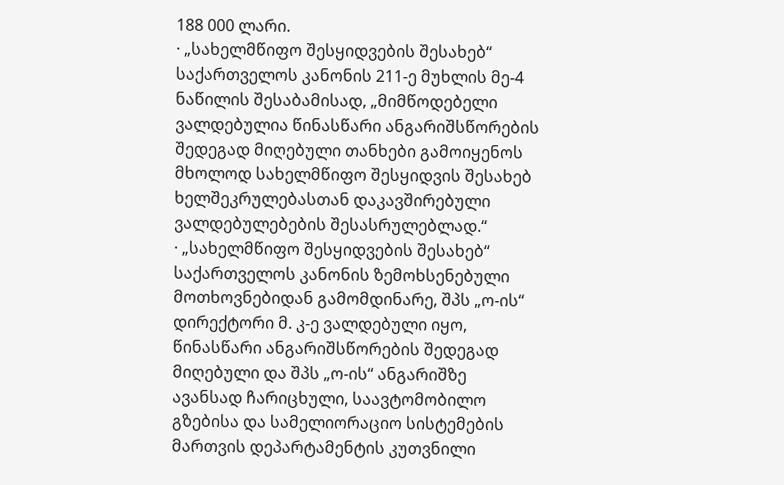188 000 ლარი.
· „სახელმწიფო შესყიდვების შესახებ“ საქართველოს კანონის 211-ე მუხლის მე-4 ნაწილის შესაბამისად, „მიმწოდებელი ვალდებულია წინასწარი ანგარიშსწორების შედეგად მიღებული თანხები გამოიყენოს მხოლოდ სახელმწიფო შესყიდვის შესახებ ხელშეკრულებასთან დაკავშირებული ვალდებულებების შესასრულებლად.“
· „სახელმწიფო შესყიდვების შესახებ“ საქართველოს კანონის ზემოხსენებული მოთხოვნებიდან გამომდინარე, შპს „ო-ის“ დირექტორი მ. კ-ე ვალდებული იყო, წინასწარი ანგარიშსწორების შედეგად მიღებული და შპს „ო-ის“ ანგარიშზე ავანსად ჩარიცხული, საავტომობილო გზებისა და სამელიორაციო სისტემების მართვის დეპარტამენტის კუთვნილი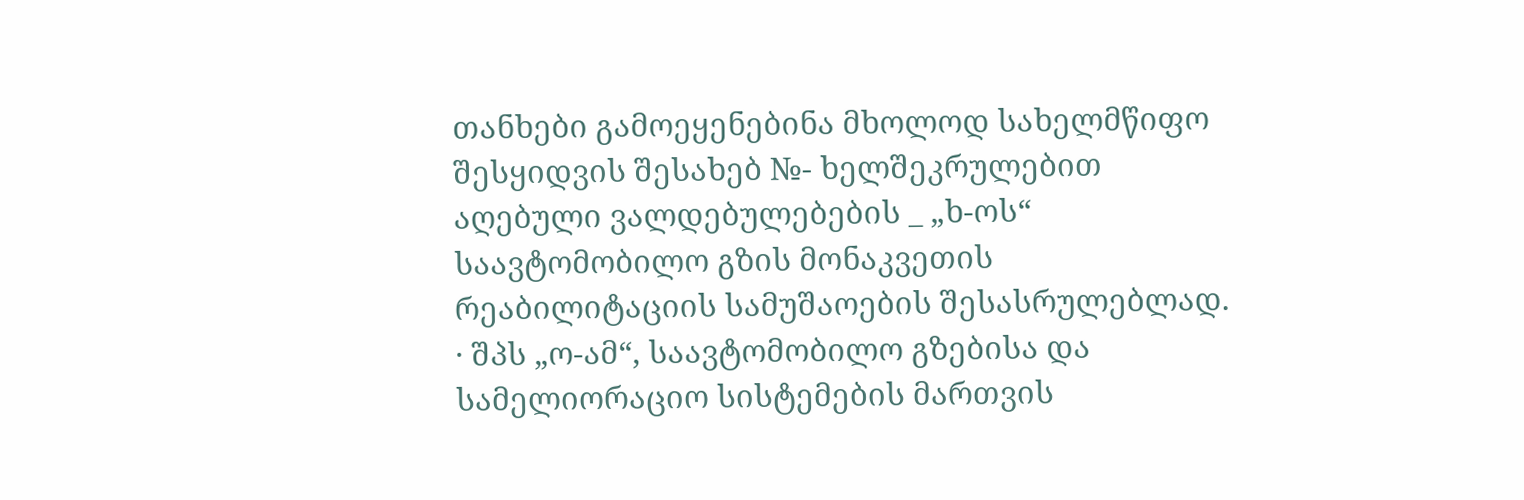თანხები გამოეყენებინა მხოლოდ სახელმწიფო შესყიდვის შესახებ №- ხელშეკრულებით აღებული ვალდებულებების _ „ხ-ოს“ საავტომობილო გზის მონაკვეთის რეაბილიტაციის სამუშაოების შესასრულებლად.
· შპს „ო-ამ“, საავტომობილო გზებისა და სამელიორაციო სისტემების მართვის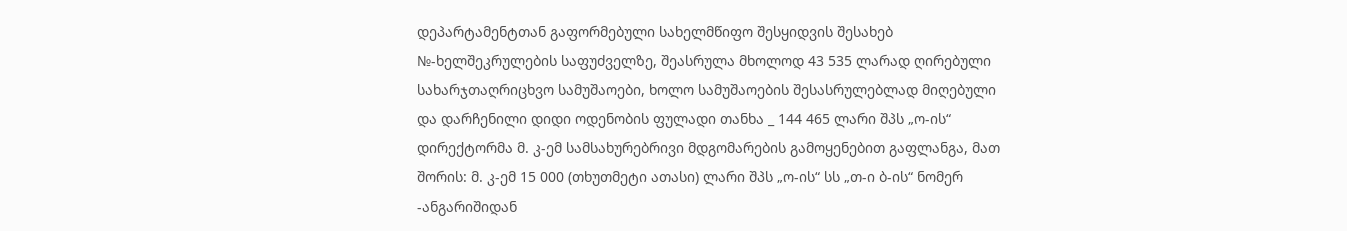დეპარტამენტთან გაფორმებული სახელმწიფო შესყიდვის შესახებ №-ხელშეკრულების საფუძველზე, შეასრულა მხოლოდ 43 535 ლარად ღირებული სახარჯთაღრიცხვო სამუშაოები, ხოლო სამუშაოების შესასრულებლად მიღებული და დარჩენილი დიდი ოდენობის ფულადი თანხა _ 144 465 ლარი შპს „ო-ის“ დირექტორმა მ. კ-ემ სამსახურებრივი მდგომარების გამოყენებით გაფლანგა, მათ შორის: მ. კ-ემ 15 000 (თხუთმეტი ათასი) ლარი შპს „ო-ის“ სს „თ-ი ბ-ის“ ნომერ -ანგარიშიდან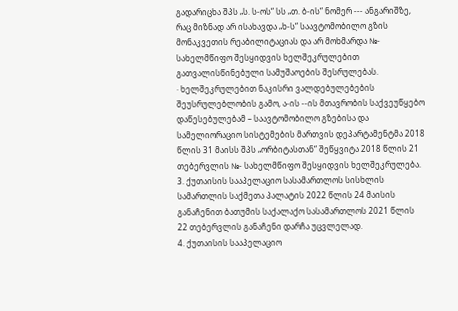გადარიცხა შპს „ს. ს-ოს“ სს „თ. ბ-ის“ ნომერ --- ანგარიშზე, რაც მიზნად არ ისახავდა „ხ-ს“ საავტომობილო გზის მონაკვეთის რეაბილიტაციას და არ მოხმარდა №- სახელმწიფო შესყიდვის ხელშეკრულებით გათვალისწინებული სამუშაოების შესრულებას.
· ხელშეკრულებით ნაკისრი ვალდებულებების შეუსრულებლობის გამო, ა-ის --ის მთავრობის საქვეუწყებო დაწესებულებამ – საავტომობილო გზებისა და სამელიორაციო სისტემების მართვის დეპარტამენტმა 2018 წლის 31 მაისს შპს „ორბიტასთან“ შეწყვიტა 2018 წლის 21 თებერვლის №- სახელმწიფო შესყიდვის ხელშეკრულება.
3. ქუთაისის სააპელაციო სასამართლოს სისხლის სამართლის საქმეთა პალატის 2022 წლის 24 მაისის განაჩენით ბათუმის საქალაქო სასამართლოს 2021 წლის 22 თებერვლის განაჩენი დარჩა უცვლელად.
4. ქუთაისის სააპელაციო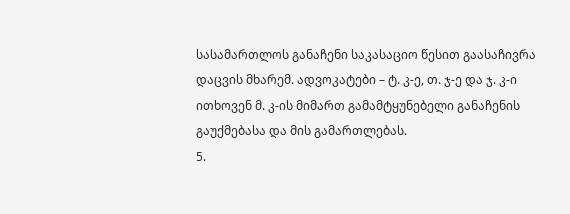სასამართლოს განაჩენი საკასაციო წესით გაასაჩივრა დაცვის მხარემ. ადვოკატები – ტ. კ-ე, თ. ჯ-ე და ჯ. კ-ი ითხოვენ მ. კ-ის მიმართ გამამტყუნებელი განაჩენის გაუქმებასა და მის გამართლებას.
5.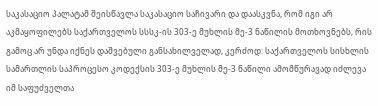საკასაციო პალატამ შეისწავლა საკასაციო საჩივარი და დაასკვნა, რომ იგი არ აკმაყოფილებს საქართველოს სსსკ-ის 303-ე მუხლის მე-3 ნაწილის მოთხოვნებს, რის გამოც არ უნდა იქნეს დაშვებული განსახილველად, კერძოდ: საქართველოს სისხლის სამართლის საპროცესო კოდექსის 303-ე მუხლის მე-3 ნაწილი ამომწურავად იძლევა იმ საფუძველთა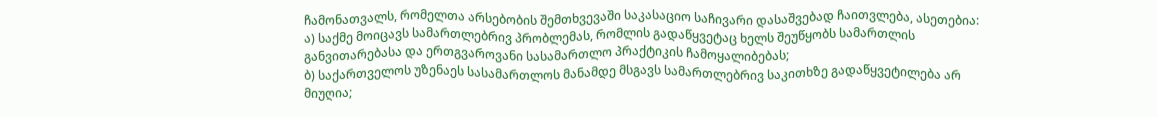ჩამონათვალს, რომელთა არსებობის შემთხვევაში საკასაციო საჩივარი დასაშვებად ჩაითვლება, ასეთებია:
ა) საქმე მოიცავს სამართლებრივ პრობლემას, რომლის გადაწყვეტაც ხელს შეუწყობს სამართლის განვითარებასა და ერთგვაროვანი სასამართლო პრაქტიკის ჩამოყალიბებას;
ბ) საქართველოს უზენაეს სასამართლოს მანამდე მსგავს სამართლებრივ საკითხზე გადაწყვეტილება არ მიუღია;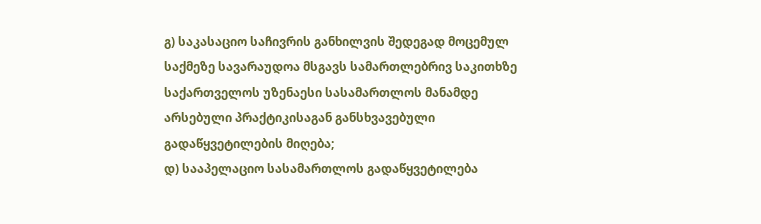გ) საკასაციო საჩივრის განხილვის შედეგად მოცემულ საქმეზე სავარაუდოა მსგავს სამართლებრივ საკითხზე საქართველოს უზენაესი სასამართლოს მანამდე არსებული პრაქტიკისაგან განსხვავებული გადაწყვეტილების მიღება;
დ) სააპელაციო სასამართლოს გადაწყვეტილება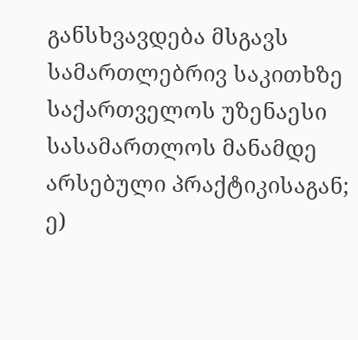განსხვავდება მსგავს სამართლებრივ საკითხზე საქართველოს უზენაესი სასამართლოს მანამდე არსებული პრაქტიკისაგან;
ე)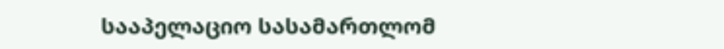სააპელაციო სასამართლომ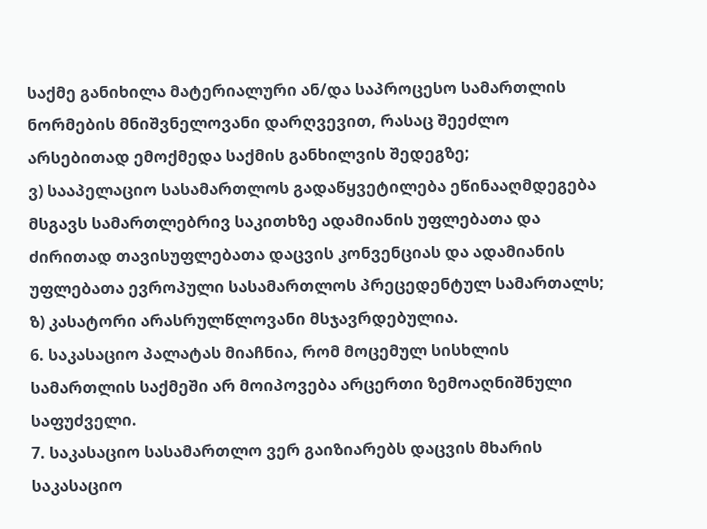საქმე განიხილა მატერიალური ან/და საპროცესო სამართლის ნორმების მნიშვნელოვანი დარღვევით, რასაც შეეძლო არსებითად ემოქმედა საქმის განხილვის შედეგზე;
ვ) სააპელაციო სასამართლოს გადაწყვეტილება ეწინააღმდეგება მსგავს სამართლებრივ საკითხზე ადამიანის უფლებათა და ძირითად თავისუფლებათა დაცვის კონვენციას და ადამიანის უფლებათა ევროპული სასამართლოს პრეცედენტულ სამართალს;
ზ) კასატორი არასრულწლოვანი მსჯავრდებულია.
6. საკასაციო პალატას მიაჩნია, რომ მოცემულ სისხლის სამართლის საქმეში არ მოიპოვება არცერთი ზემოაღნიშნული საფუძველი.
7. საკასაციო სასამართლო ვერ გაიზიარებს დაცვის მხარის საკასაციო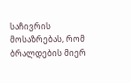საჩივრის მოსაზრებას, რომ ბრალდების მიერ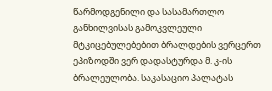წარმოდგენილი და სასამართლო განხილვისას გამოკვლეული მტკიცებულებებით ბრალდების ვერცერთ ეპიზოდში ვერ დადასტურდა მ. კ-ის ბრალეულობა. საკასაციო პალატას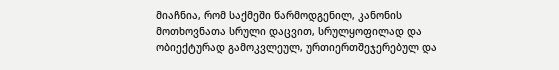მიაჩნია, რომ საქმეში წარმოდგენილ, კანონის მოთხოვნათა სრული დაცვით, სრულყოფილად და ობიექტურად გამოკვლეულ, ურთიერთშეჯერებულ და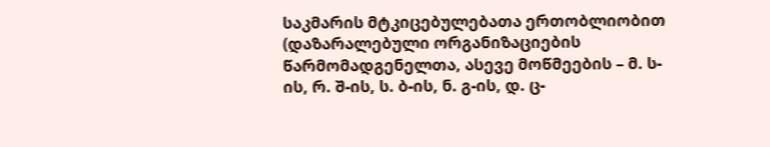საკმარის მტკიცებულებათა ერთობლიობით (დაზარალებული ორგანიზაციების წარმომადგენელთა, ასევე მოწმეების – მ. ს-ის, რ. შ-ის, ს. ბ-ის, ნ. გ-ის, დ. ც-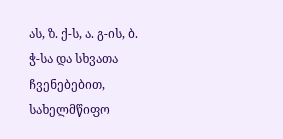ას, ზ. ქ-ს, ა. გ-ის, ბ. ჭ-სა და სხვათა ჩვენებებით, სახელმწიფო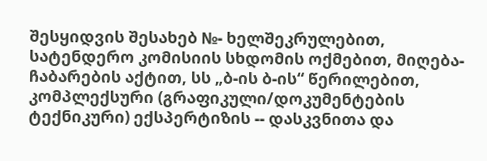შესყიდვის შესახებ №- ხელშეკრულებით, სატენდერო კომისიის სხდომის ოქმებით, მიღება-ჩაბარების აქტით, სს „ბ-ის ბ-ის“ წერილებით, კომპლექსური (გრაფიკული/დოკუმენტების ტექნიკური) ექსპერტიზის -- დასკვნითა და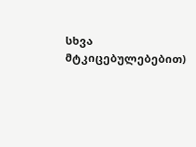სხვა მტკიცებულებებით)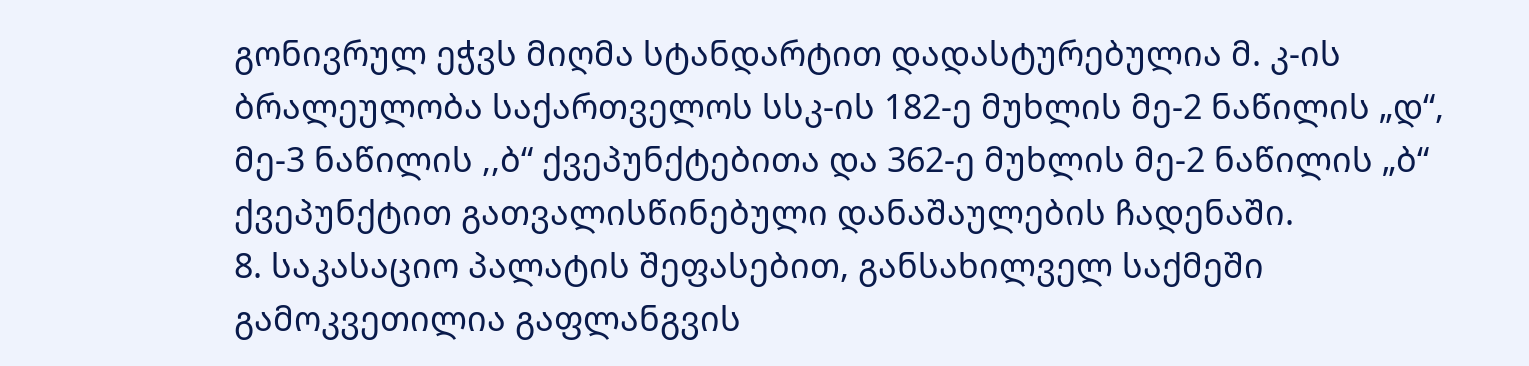გონივრულ ეჭვს მიღმა სტანდარტით დადასტურებულია მ. კ-ის ბრალეულობა საქართველოს სსკ-ის 182-ე მუხლის მე-2 ნაწილის „დ“, მე-3 ნაწილის ,,ბ“ ქვეპუნქტებითა და 362-ე მუხლის მე-2 ნაწილის „ბ“ ქვეპუნქტით გათვალისწინებული დანაშაულების ჩადენაში.
8. საკასაციო პალატის შეფასებით, განსახილველ საქმეში გამოკვეთილია გაფლანგვის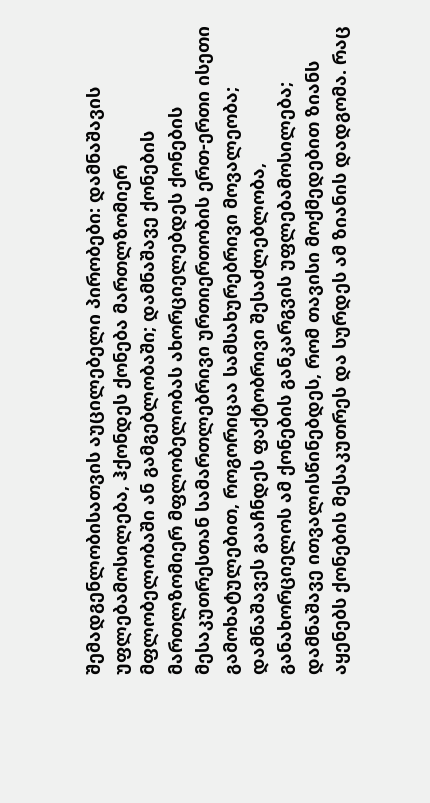შემადგენლობისათვის აუცილებელი პირობები: დამნაშავის უფლებამოსილება, ჰქონდეს ქონება მართლზომიერ მფლობელობაში ან გამგებლობაში; დამნაშავე ქონების მართლზომიერ მფლობელობას ახორციელებდეს ქონების მესაკუთრესთან სამართლებრივი ურთიერთობის ერთ-ერთი ისეთი გამოხატულებით, როგორიცაა სამსახურებრივი მოვალეობა; დამნაშავეს გააჩნდეს ფაქტობრივი შესაძლებლობა, განახორციელოს ამ ქონების განკარგვის უფლებამოსილება; დამნაშავე ითვალისწინებდეს, რომ თავისი მოქმედებით ზიანს აყენებს ქონების მესაკუთრეს და სურდეს ამ ზიანის დადგომა. რაც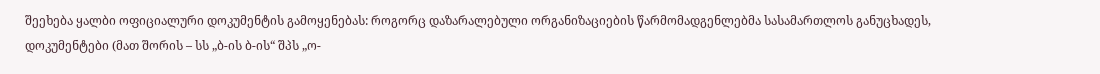შეეხება ყალბი ოფიციალური დოკუმენტის გამოყენებას: როგორც დაზარალებული ორგანიზაციების წარმომადგენლებმა სასამართლოს განუცხადეს, დოკუმენტები (მათ შორის – სს „ბ-ის ბ-ის“ შპს „ო-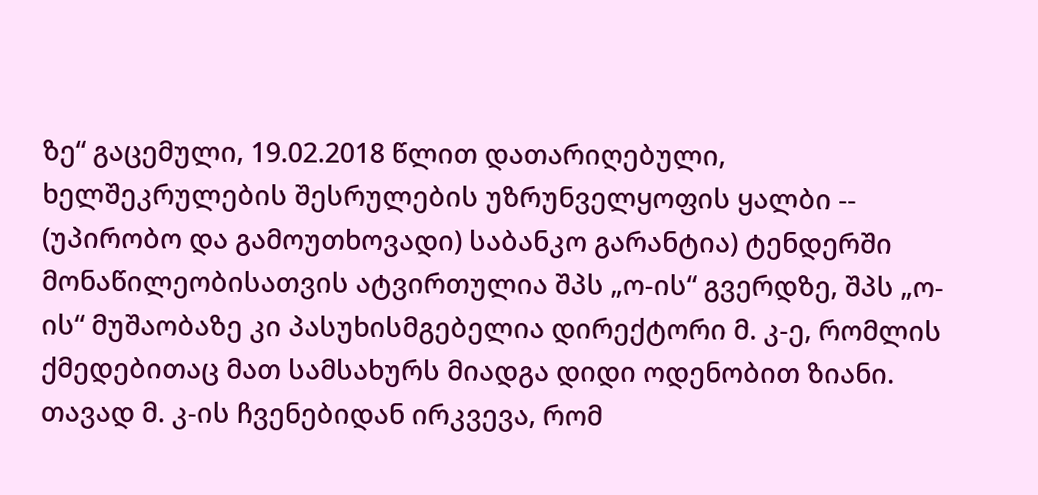ზე“ გაცემული, 19.02.2018 წლით დათარიღებული, ხელშეკრულების შესრულების უზრუნველყოფის ყალბი -- (უპირობო და გამოუთხოვადი) საბანკო გარანტია) ტენდერში მონაწილეობისათვის ატვირთულია შპს „ო-ის“ გვერდზე, შპს „ო-ის“ მუშაობაზე კი პასუხისმგებელია დირექტორი მ. კ-ე, რომლის ქმედებითაც მათ სამსახურს მიადგა დიდი ოდენობით ზიანი. თავად მ. კ-ის ჩვენებიდან ირკვევა, რომ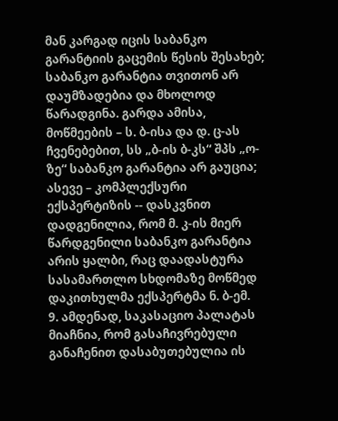მან კარგად იცის საბანკო გარანტიის გაცემის წესის შესახებ; საბანკო გარანტია თვითონ არ დაუმზადებია და მხოლოდ წარადგინა. გარდა ამისა, მოწმეების – ს. ბ-ისა და დ. ც-ას ჩვენებებით, სს „ბ-ის ბ-კს“ შპს „ო-ზე“ საბანკო გარანტია არ გაუცია; ასევე – კომპლექსური ექსპერტიზის -- დასკვნით დადგენილია, რომ მ. კ-ის მიერ წარდგენილი საბანკო გარანტია არის ყალბი, რაც დაადასტურა სასამართლო სხდომაზე მოწმედ დაკითხულმა ექსპერტმა ნ. ბ-ემ.
9. ამდენად, საკასაციო პალატას მიაჩნია, რომ გასაჩივრებული განაჩენით დასაბუთებულია ის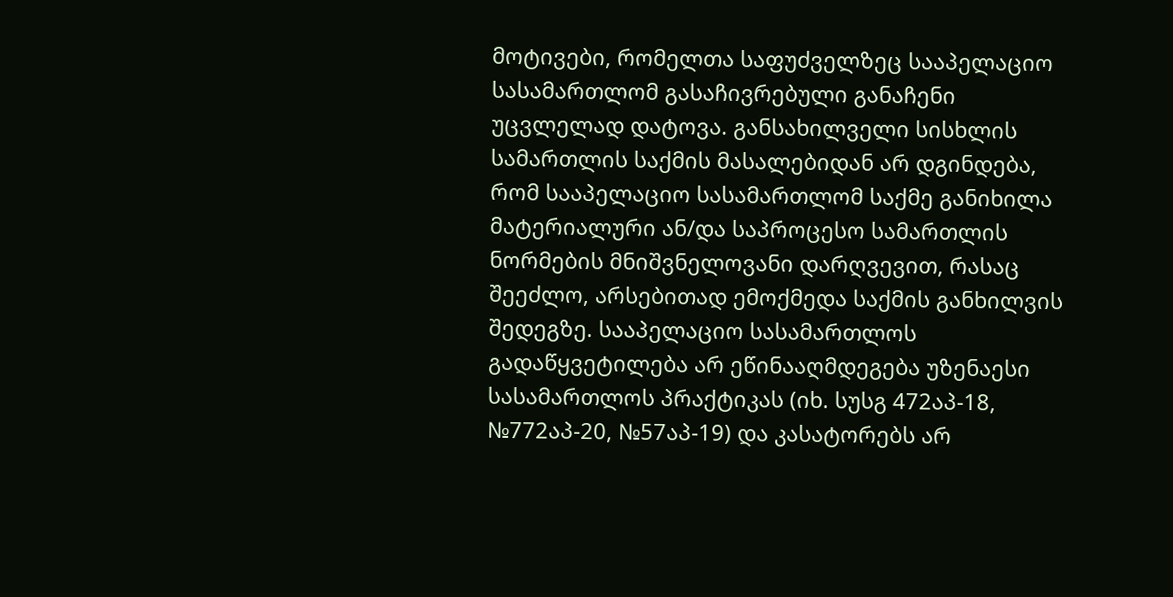მოტივები, რომელთა საფუძველზეც სააპელაციო სასამართლომ გასაჩივრებული განაჩენი უცვლელად დატოვა. განსახილველი სისხლის სამართლის საქმის მასალებიდან არ დგინდება, რომ სააპელაციო სასამართლომ საქმე განიხილა მატერიალური ან/და საპროცესო სამართლის ნორმების მნიშვნელოვანი დარღვევით, რასაც შეეძლო, არსებითად ემოქმედა საქმის განხილვის შედეგზე. სააპელაციო სასამართლოს გადაწყვეტილება არ ეწინააღმდეგება უზენაესი სასამართლოს პრაქტიკას (იხ. სუსგ 472აპ-18, №772აპ-20, №57აპ-19) და კასატორებს არ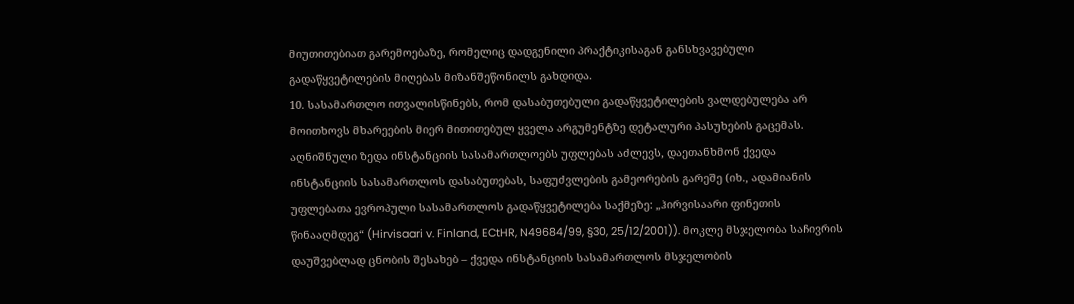მიუთითებიათ გარემოებაზე, რომელიც დადგენილი პრაქტიკისაგან განსხვავებული გადაწყვეტილების მიღებას მიზანშეწონილს გახდიდა.
10. სასამართლო ითვალისწინებს, რომ დასაბუთებული გადაწყვეტილების ვალდებულება არ მოითხოვს მხარეების მიერ მითითებულ ყველა არგუმენტზე დეტალური პასუხების გაცემას. აღნიშნული ზედა ინსტანციის სასამართლოებს უფლებას აძლევს, დაეთანხმონ ქვედა ინსტანციის სასამართლოს დასაბუთებას, საფუძვლების გამეორების გარეშე (იხ., ადამიანის უფლებათა ევროპული სასამართლოს გადაწყვეტილება საქმეზე: „ჰირვისაარი ფინეთის წინააღმდეგ“ (Hirvisaari v. Finland, ECtHR, N49684/99, §30, 25/12/2001)). მოკლე მსჯელობა საჩივრის დაუშვებლად ცნობის შესახებ – ქვედა ინსტანციის სასამართლოს მსჯელობის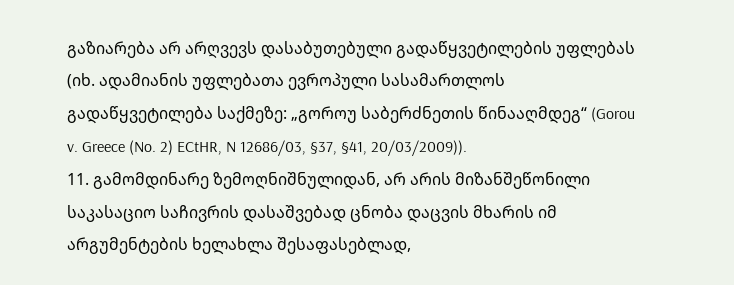გაზიარება არ არღვევს დასაბუთებული გადაწყვეტილების უფლებას (იხ. ადამიანის უფლებათა ევროპული სასამართლოს გადაწყვეტილება საქმეზე: „გოროუ საბერძნეთის წინააღმდეგ“ (Gorou v. Greece (No. 2) ECtHR, N 12686/03, §37, §41, 20/03/2009)).
11. გამომდინარე ზემოღნიშნულიდან, არ არის მიზანშეწონილი საკასაციო საჩივრის დასაშვებად ცნობა დაცვის მხარის იმ არგუმენტების ხელახლა შესაფასებლად,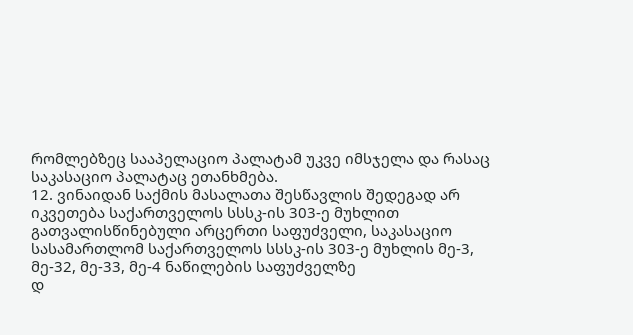რომლებზეც სააპელაციო პალატამ უკვე იმსჯელა და რასაც საკასაციო პალატაც ეთანხმება.
12. ვინაიდან საქმის მასალათა შესწავლის შედეგად არ იკვეთება საქართველოს სსსკ-ის 303-ე მუხლით გათვალისწინებული არცერთი საფუძველი, საკასაციო სასამართლომ საქართველოს სსსკ-ის 303-ე მუხლის მე-3, მე-32, მე-33, მე-4 ნაწილების საფუძველზე
დ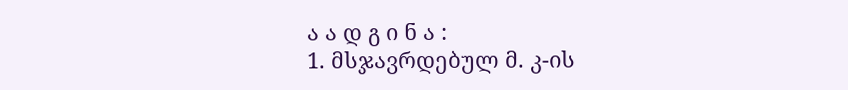ა ა დ გ ი ნ ა :
1. მსჯავრდებულ მ. კ-ის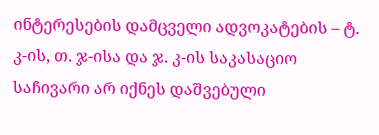ინტერესების დამცველი ადვოკატების – ტ. კ-ის, თ. ჯ-ისა და ჯ. კ-ის საკასაციო საჩივარი არ იქნეს დაშვებული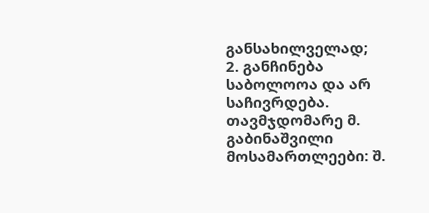განსახილველად;
2. განჩინება საბოლოოა და არ საჩივრდება.
თავმჯდომარე მ. გაბინაშვილი
მოსამართლეები: შ.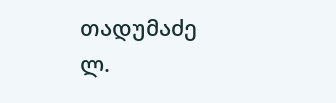თადუმაძე
ლ.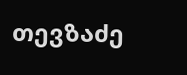თევზაძე